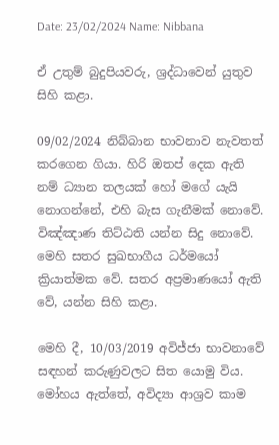Date: 23/02/2024 Name: Nibbana

ඒ උතුම් බුදුපියවරු, ශ්‍රද්ධාවෙන් යුතුව සිහි කළා.

09/02/2024 නිබ්බාන භාවනාව නැවතත් කරගෙන ගියා. හිරි ඔතප් දෙක ඇති නම් ධ්‍යාන තලයක් හෝ මගේ යැයි නොගන්නේ, එහි බැස ගැනීමක් නොවේ. විඤ්ඤාණ තිට්ඨති යන්න සිදු නොවේ. මෙහි සතර සුඛභාගීය ධර්මයෝ ක්‍රියාත්මක වේ. සතර අප්‍රමාණයෝ ඇති වේ, යන්න සිහි කළා.

මෙහි දී, 10/03/2019 අවිජ්ජා භාවනාවේ සඳහන් කරුණුවලට සිත යොමු විය. මෝහය ඇත්තේ, අවිද්‍යා ආශ්‍රව කාම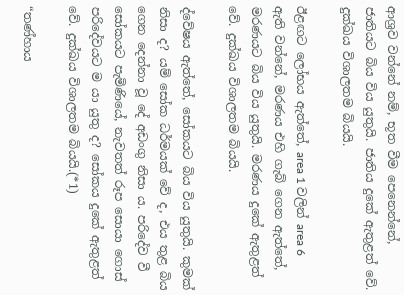ආශ්‍රව වන්නේ නම්, භූත වීම පෙනෙන්නේ, ජාතියට බිය විය යුතුයි. ජාතිය දුකේ ඇතුළත් වේ. දුක්ඛය විශාලතම බියයි.

ඊළඟට ලෝභය ඇත්තේ, area 1 වලින් area 6 ඇති වන්නේ, මරණය එහි ගැබ් ගෙන ඇත්තේ, මරණයට බිය විය යුතුයි. මරණය දුකේ ඇතුළත් වේ. දුක්ඛය විශාලතම බියයි.

ද්වේෂය ඇත්තේ, සෝකයට බිය විය යුතුයි. කුමක් නිසා ද? යම් සෝක ධර්මයක් වේ ද, එය තුළ බිය ගෙන දෙන්නා වූ දේ අඩංගු නිසා ය. පරිදේව වී සෝකයට පැමිණියේ, නැවතත් රූප සොයා ගොස් පරිදේවයට ම යා යුතු ද? සෝකය දුකේ ඇතුළත් වේ. දුක්ඛය විශාලතම බියයි.(*1)

“තණ්හාය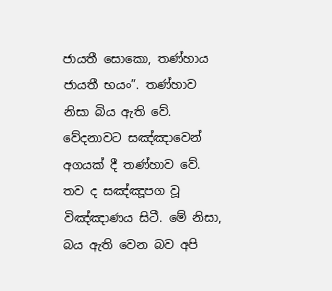ජායතී සොකො, තණ්හාය ජායතී භයං”. තණ්හාව නිසා බිය ඇති වේ. වේදනාවට සඤ්ඤාවෙන් අගයක් දී තණ්හාව වේ. තව ද සඤ්ඤූපග වූ විඤ්ඤාණය සිටී. මේ නිසා, බය ඇති වෙන බව අපි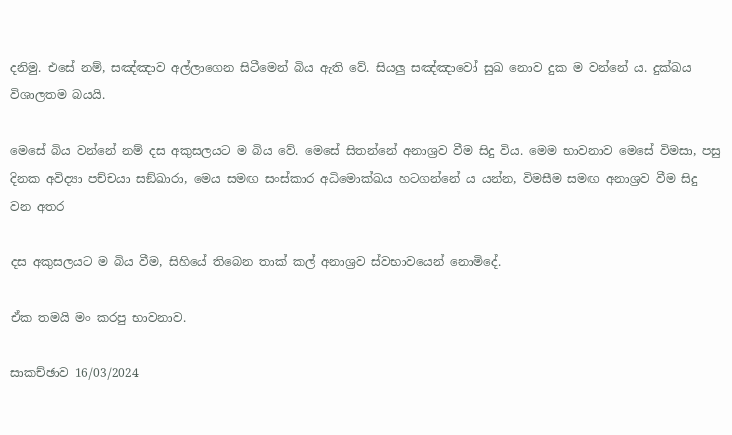දනිමු. එසේ නම්, සඤ්ඤාව අල්ලාගෙන සිටීමෙන් බිය ඇති වේ. සියලු සඤ්ඤාවෝ සුඛ නොව දුක ම වන්නේ ය. දුක්ඛය විශාලතම බයයි.

මෙසේ බිය වන්නේ නම් දස අකුසලයට ම බිය වේ. මෙසේ සිතන්නේ අනාශ්‍රව වීම සිදු විය. මෙම භාවනාව මෙසේ විමසා, පසු දිනක අවිද්‍යා පච්චයා සඞ්‌ඛාරා, මෙය සමඟ සංස්කාර අධිමොක්ඛය හටගන්නේ ය යන්න, විමසීම සමඟ අනාශ්‍රව වීම සිදු වන අතර

දස අකුසලයට ම බිය වීම, සිහියේ තිබෙන තාක් කල් අනාශ්‍රව ස්වභාවයෙන් නොමිදේ.

ඒක තමයි මං කරපු භාවනාව.

සාකච්ඡාව 16/03/2024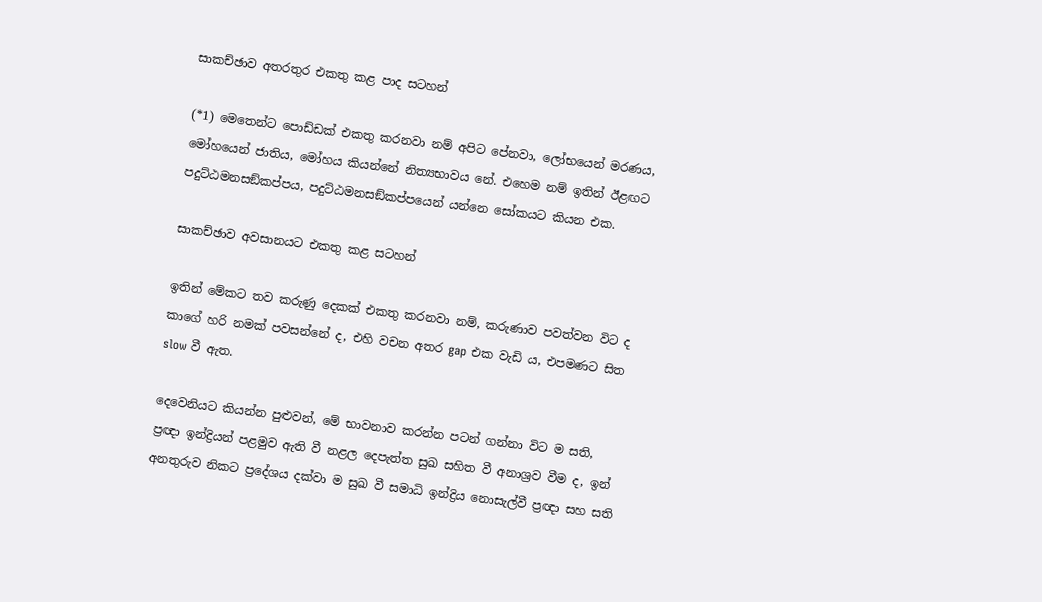සාකච්ඡාව අතරතුර එකතු කළ පාද සටහන්

(*1) මෙතෙන්ට පොඩ්ඩක් එකතු කරනවා නම් අපිට පේනවා, ලෝභයෙන් මරණය, මෝහයෙන් ජාතිය, මෝහය කියන්නේ නිත්‍යභාවය නේ. එහෙම නම් ඉතින් ඊළඟට පදුට්ඨමනසඞ්කප්පය, පදුට්ඨමනසඞ්කප්පයෙන් යන්නෙ සෝකයට කියන එක.

සාකච්ඡාව අවසානයට එකතු කළ සටහන්

ඉතින් මේකට තව කරුණු දෙකක් එකතු කරනවා නම්, කරුණාව පවත්වන විට ද කාගේ හරි නමක් පවසන්නේ ද, එහි වචන අතර gap එක වැඩි ය, එපමණට සිත slow වී ඇත.

දෙවෙනියට කියන්න පුළුවන්, මේ භාවනාව කරන්න පටන් ගන්නා විට ම සති, ප්‍රඥා ඉන්ද්‍රියන් පළමුව ඇති වී නළල දෙපැත්ත සුඛ සහිත වී අනාශ්‍රව වීම ද, ඉන් අනතුරුව නිකට ප්‍රදේශය දක්වා ම සුඛ වී සමාධි ඉන්ද්‍රිය නොසැල්වී ප්‍රඥා සහ සති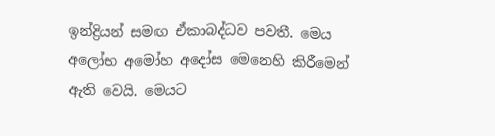ඉන්ද්‍රියන් සමඟ ඒකාබද්ධව පවතී. මෙය අලෝභ අමෝහ අදෝස මෙනෙහි කිරීමෙන් ඇති වෙයි. මෙයට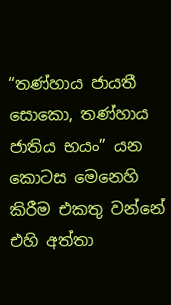“තණ්හාය ජායතී සොකො, තණ්හාය ජාතිය භයං” යන කොටස මෙනෙහි කිරීම එකතු වන්නේ එහි අත්තා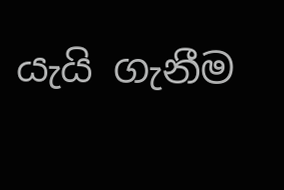යැයි ගැනීම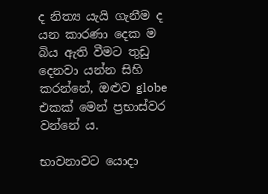ද නිත්‍ය යැයි ගැනීම ද යන කාරණා දෙක ම බිය ඇති වීමට තුඩු දෙනවා යන්න සිහි කරන්නේ, ඔළුව globe එකක් මෙන් ප්‍රභාස්වර වන්නේ ය.

භාවනාවට යොදා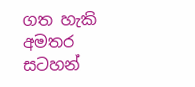ගත හැකි අමතර සටහන්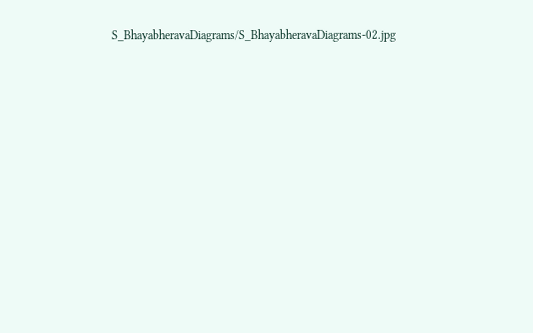S_BhayabheravaDiagrams/S_BhayabheravaDiagrams-02.jpg